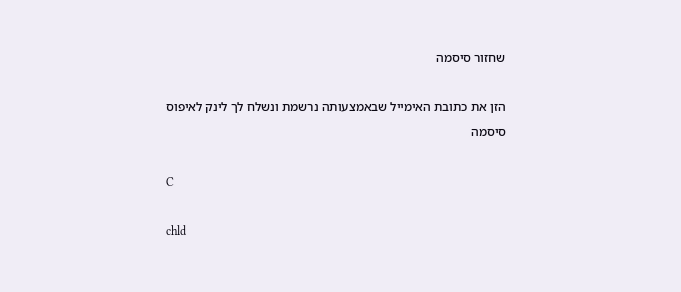שחזור סיסמה

הזן את כתובת האימייל שבאמצעותה נרשמת ונשלח לך לינק לאיפוס סיסמה

C

chld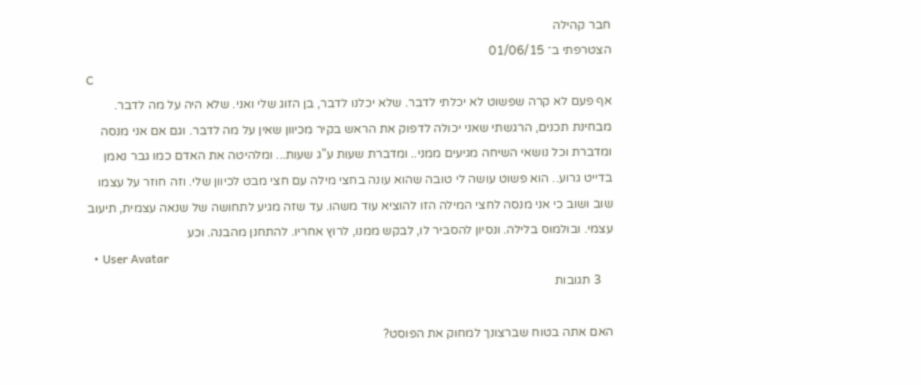חבר קהילה
הצטרפתי ב־ 01/06/15
C
אף פעם לא קרה שפשוט לא יכלתי לדבר. שלא יכלנו לדבר, בן הזוג שלי ואני. שלא היה על מה לדבר. מבחינת תכנים, הרגשתי שאני יכולה לדפוק את הראש בקיר מכיוון שאין על מה לדבר. וגם אם אני מנסה ומדברת וכל נושאי השיחה מגיעים ממני.. ומדברת שעות ע"ג שעות... ומלהיטה את האדם כמו גבר נאמן בדייט גרוע.. הוא פשוט עושה לי טובה שהוא עונה בחצי מילה עם חצי מבט לכיוון שלי. וזה חוזר על עצמו שוב ושוב כי אני מנסה לחצי המילה הזו להוציא עוד משהו. עד שזה מגיע לתחושה של שנאה עצמית, תיעוב עצמי. ובולמוס בלילה. ונסיון להסביר לו, לבקש ממנו, לרוץ אחריו. להתחנן מהבנה. וכע
  • User Avatar
    3 תגובות

האם אתה בטוח שברצונך למחוק את הפוסט?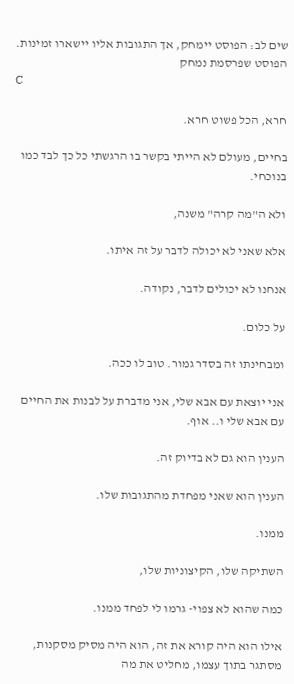שים לב: הפוסט יימחק, אך התגובות אליו יישארו זמינות.
הפוסט שפרסמת נמחק
C

חרא, הכל פשוט חרא.

בחיים, מעולם לא הייתי בקשר בו הרגשתי כל כך לבד כמו בנוכחי.

ולא ה"מה קרה" משנה,

אלא שאני לא יכולה לדבר על זה איתו.

אנחנו לא יכולים לדבר, נקודה.

על כלום.

ומבחינתו זה בסדר גמור. טוב לו ככה.

אני יוצאת עם אבא שלי, אני מדברת על לבנות את החיים עם אבא שלי ו.. אוף.

הענין הוא גם לא בדיוק זה.

הענין הוא שאני מפחדת מהתגובות שלו.

ממנו.

השתיקה שלו, הקיצוניות שלו,

כמה שהוא לא צפוי- גרמו לי לפחד ממנו.

אילו הוא היה קורא את זה, הוא היה מסיק מסקנות, מסתגר בתוך עצמו, מחליט את מה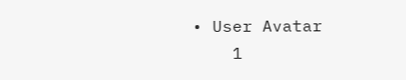• User Avatar
    1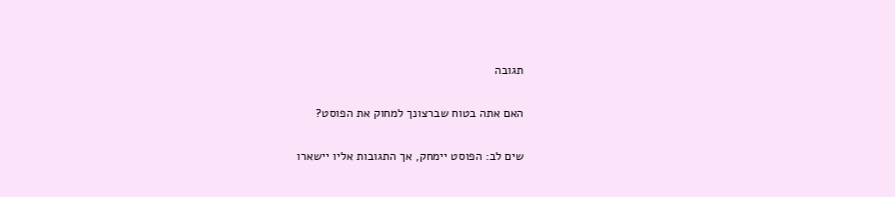תגובה

האם אתה בטוח שברצונך למחוק את הפוסט?

שים לב: הפוסט יימחק, אך התגובות אליו יישארו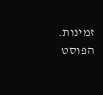זמינות.
הפוסט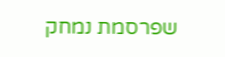שפרסמת נמחק